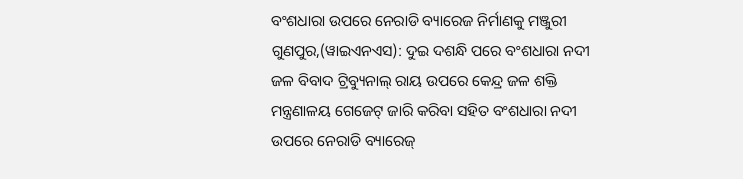ବଂଶଧାରା ଉପରେ ନେରାଡି ବ୍ୟାରେଜ ନିର୍ମାଣକୁ ମଞ୍ଜୁରୀ
ଗୁଣପୁର,(ୱାଇଏନଏସ): ଦୁଇ ଦଶନ୍ଧି ପରେ ବଂଶଧାରା ନଦୀ ଜଳ ବିବାଦ ଟ୍ରିବ୍ୟୁନାଲ୍ ରାୟ ଉପରେ କେନ୍ଦ୍ର ଜଳ ଶକ୍ତି ମନ୍ତ୍ରଣାଳୟ ଗେଜେଟ୍ ଜାରି କରିବା ସହିତ ବଂଶଧାରା ନଦୀ ଉପରେ ନେରାଡି ବ୍ୟାରେଜ୍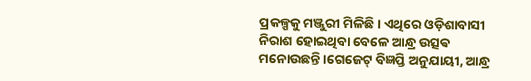ପ୍ରକଳ୍ପକୁ ମଞ୍ଜୁରୀ ମିଳିଛି। ଏଥିରେ ଓଡ଼ିଶାବାସୀ ନିରାଶ ହୋଇଥିବା ବେଳେ ଆନ୍ଧ୍ର ଉତ୍ସଵ ମନୋଉଛନ୍ତି ।ଗେଜେଟ୍ ବିଜ୍ଞପ୍ତି ଅନୁଯାୟୀ, ଆନ୍ଧ୍ର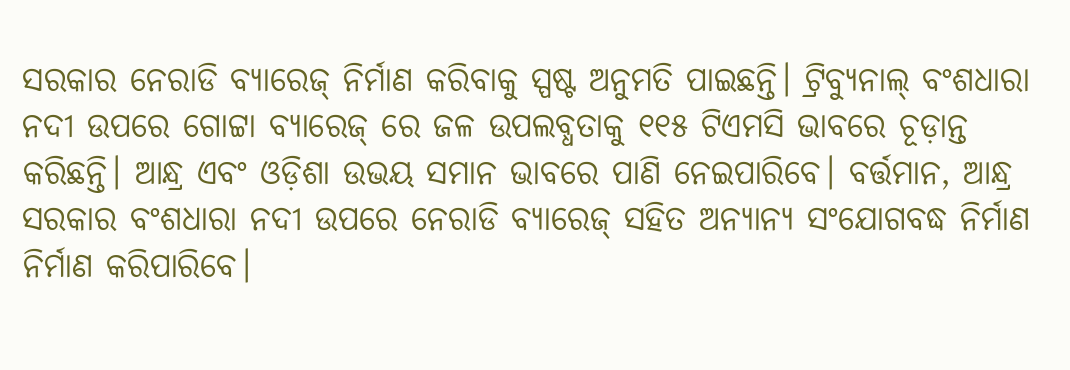ସରକାର ନେରାଡି ବ୍ୟାରେଜ୍ ନିର୍ମାଣ କରିବାକୁ ସ୍ପଷ୍ଟ ଅନୁମତି ପାଇଛନ୍ତି। ଟ୍ରିବ୍ୟୁନାଲ୍ ବଂଶଧାରା ନଦୀ ଉପରେ ଗୋଟ୍ଟା ବ୍ୟାରେଜ୍ ରେ ଜଳ ଉପଲବ୍ଧତାକୁ ୧୧୫ ଟିଏମସି ଭାବରେ ଚୂଡ଼ାନ୍ତ କରିଛନ୍ତି। ଆନ୍ଧ୍ର ଏବଂ ଓଡ଼ିଶା ଉଭୟ ସମାନ ଭାବରେ ପାଣି ନେଇପାରିବେ। ବର୍ତ୍ତମାନ, ଆନ୍ଧ୍ର ସରକାର ବଂଶଧାରା ନଦୀ ଉପରେ ନେରାଡି ବ୍ୟାରେଜ୍ ସହିତ ଅନ୍ୟାନ୍ୟ ସଂଯୋଗବଦ୍ଧ ନିର୍ମାଣ ନିର୍ମାଣ କରିପାରିବେ।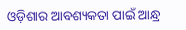ଓଡ଼ିଶାର ଆବଶ୍ୟକତା ପାଇଁ ଆନ୍ଧ୍ର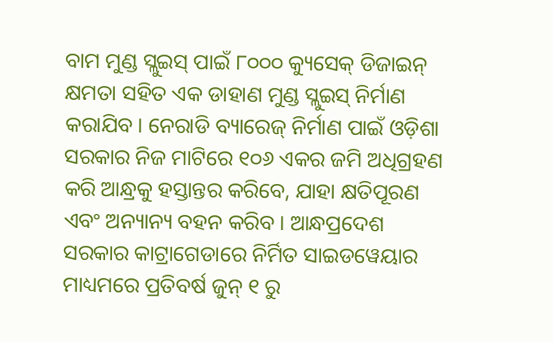ବାମ ମୁଣ୍ଡ ସ୍ଲୁଇସ୍ ପାଇଁ ୮୦୦୦ କ୍ୟୁସେକ୍ ଡିଜାଇନ୍ କ୍ଷମତା ସହିତ ଏକ ଡାହାଣ ମୁଣ୍ଡ ସ୍ଲୁଇସ୍ ନିର୍ମାଣ କରାଯିବ। ନେରାଡି ବ୍ୟାରେଜ୍ ନିର୍ମାଣ ପାଇଁ ଓଡ଼ିଶା ସରକାର ନିଜ ମାଟିରେ ୧୦୬ ଏକର ଜମି ଅଧିଗ୍ରହଣ କରି ଆନ୍ଧ୍ରକୁ ହସ୍ତାନ୍ତର କରିବେ, ଯାହା କ୍ଷତିପୂରଣ ଏବଂ ଅନ୍ୟାନ୍ୟ ବହନ କରିବ। ଆନ୍ଧପ୍ରଦେଶ ସରକାର କାଟ୍ରାଗେଡାରେ ନିର୍ମିତ ସାଇଡୱେୟାର ମାଧ୍ୟମରେ ପ୍ରତିବର୍ଷ ଜୁନ୍ ୧ ରୁ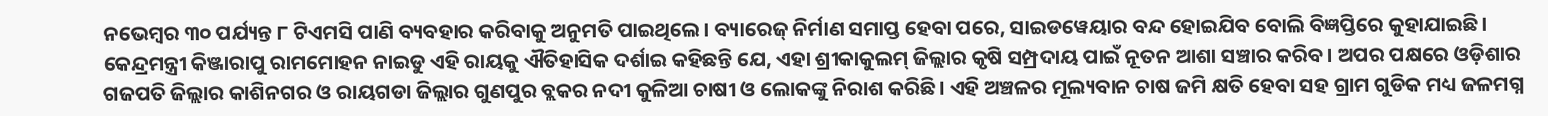ନଭେମ୍ବର ୩୦ ପର୍ଯ୍ୟନ୍ତ ୮ ଟିଏମସି ପାଣି ବ୍ୟବହାର କରିବାକୁ ଅନୁମତି ପାଇଥିଲେ। ବ୍ୟାରେଜ୍ ନିର୍ମାଣ ସମାପ୍ତ ହେବା ପରେ, ସାଇଡୱେୟାର ବନ୍ଦ ହୋଇଯିବ ବୋଲି ବିଜ୍ଞପ୍ତିରେ କୁହାଯାଇଛି। କେନ୍ଦ୍ରମନ୍ତ୍ରୀ କିଞ୍ଜାରାପୁ ରାମମୋହନ ନାଇଡୁ ଏହି ରାୟକୁ ଐତିହାସିକ ଦର୍ଶାଇ କହିଛନ୍ତି ଯେ, ଏହା ଶ୍ରୀକାକୁଲମ୍ ଜିଲ୍ଲାର କୃଷି ସମ୍ପ୍ରଦାୟ ପାଇଁ ନୂତନ ଆଶା ସଞ୍ଚାର କରିବ। ଅପର ପକ୍ଷରେ ଓଡ଼ିଶାର ଗଜପତି ଜିଲ୍ଲାର କାଶିନଗର ଓ ରାୟଗଡା ଜିଲ୍ଲାର ଗୁଣପୁର ବ୍ଲକର ନଦୀ କୁଳିଆ ଚାଷୀ ଓ ଲୋକଙ୍କୁ ନିରାଶ କରିଛି। ଏହି ଅଞ୍ଚଳର ମୂଲ୍ୟବାନ ଚାଷ ଜମି କ୍ଷତି ହେବା ସହ ଗ୍ରାମ ଗୁଡିକ ମଧ୍ୟ ଜଳମଗ୍ନ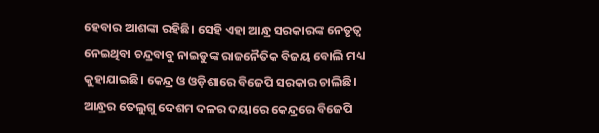ହେବାର ଆଶଙ୍କା ରହିଛି। ସେହି ଏହା ଆନ୍ଧ୍ର ସରକାରଙ୍କ ନେତୃତ୍ବ ନେଇଥିବା ଚନ୍ଦ୍ରବାବୁ ନାଇଡୁଙ୍କ ରାଜନୈତିକ ବିଜୟ ବୋଲି ମଧ୍ୟ କୁହାଯାଇଛି। କେନ୍ଦ୍ର ଓ ଓଡ଼ିଶାରେ ବିଜେପି ସରକାର ଚାଲିଛି। ଆନ୍ଧ୍ରର ତେଲୁଗୁ ଦେଶମ ଦଳର ଦୟାରେ କେନ୍ଦ୍ରରେ ବିଜେପି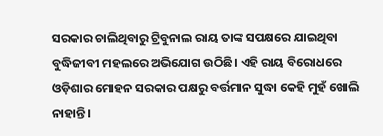ସରକାର ଚାଲିଥିବାରୁ ଟ୍ରିବୁନାଲ ରାୟ ତାଙ୍କ ସପକ୍ଷରେ ଯାଇଥିବା ବୁଦ୍ଧିଜୀବୀ ମହଲରେ ଅଭିଯୋଗ ଉଠିଛି। ଏହି ରାୟ ବିରୋଧରେ ଓଡ଼ିଶାର ମୋହନ ସରକାର ପକ୍ଷରୁ ବର୍ତ୍ତମାନ ସୁଦ୍ଧା କେହି ମୁହଁ ଖୋଲି ନାହାନ୍ତି।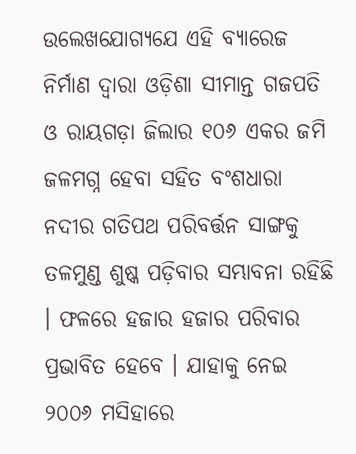ଉଲେଖଯୋଗ୍ୟଯେ ଏହି ବ୍ୟାରେଜ ନିର୍ମାଣ ଦ୍ବାରା ଓଡ଼ିଶା ସୀମାନ୍ତ ଗଜପତି ଓ ରାୟଗଡ଼ା ଜିଲାର ୧୦୬ ଏକର ଜମି ଜଳମଗ୍ନ ହେବା ସହିତ ବଂଶଧାରା ନଦୀର ଗତିପଥ ପରିବର୍ତ୍ତନ ସାଙ୍ଗକୁ ତଳମୁଣ୍ଡ ଶୁଷ୍କ ପଡ଼ିବାର ସମ୍ଭାବନା ରହିଛି । ଫଳରେ ହଜାର ହଜାର ପରିବାର ପ୍ରଭାବିତ ହେବେ । ଯାହାକୁ ନେଇ ୨୦୦୬ ମସିହାରେ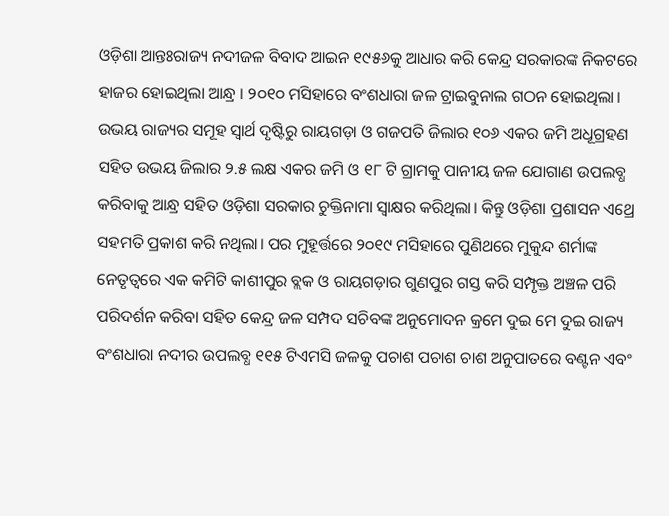ଓଡ଼ିଶା ଆନ୍ତଃରାଜ୍ୟ ନଦୀଜଳ ବିବାଦ ଆଇନ ୧୯୫୬କୁ ଆଧାର କରି କେନ୍ଦ୍ର ସରକାରଙ୍କ ନିକଟରେ ହାଜର ହୋଇଥିଲା ଆନ୍ଧ୍ର । ୨୦୧୦ ମସିହାରେ ବଂଶଧାରା ଜଳ ଟ୍ରାଇବୁନାଲ ଗଠନ ହୋଇଥିଲା। ଉଭୟ ରାଜ୍ୟର ସମୂହ ସ୍ବାର୍ଥ ଦୃଷ୍ଟିରୁ ରାୟଗଡ଼ା ଓ ଗଜପତି ଜିଲାର ୧୦୬ ଏକର ଜମି ଅଧୂଗ୍ରହଣ ସହିତ ଉଭୟ ଜିଲାର ୨.୫ ଲକ୍ଷ ଏକର ଜମି ଓ ୧୮ ଟି ଗ୍ରାମକୁ ପାନୀୟ ଜଳ ଯୋଗାଣ ଉପଲବ୍ଧ କରିବାକୁ ଆନ୍ଧ୍ର ସହିତ ଓଡ଼ିଶା ସରକାର ଚୁକ୍ତିନାମା ସ୍ବାକ୍ଷର କରିଥିଲା। କିନ୍ତୁ ଓଡ଼ିଶା ପ୍ରଶାସନ ଏଥ୍ରେ ସହମତି ପ୍ରକାଶ କରି ନଥିଲା। ପର ମୁହୂର୍ତ୍ତରେ ୨୦୧୯ ମସିହାରେ ପୁଣିଥରେ ମୁକୁନ୍ଦ ଶର୍ମାଙ୍କ ନେତୃତ୍ୱରେ ଏକ କମିଟି କାଶୀପୁର ବ୍ଲକ ଓ ରାୟଗଡ଼ାର ଗୁଣପୁର ଗସ୍ତ କରି ସମ୍ପୃକ୍ତ ଅଞ୍ଚଳ ପରି ପରିଦର୍ଶନ କରିବା ସହିତ କେନ୍ଦ୍ର ଜଳ ସମ୍ପଦ ସଚିବଙ୍କ ଅନୁମୋଦନ କ୍ରମେ ଦୁଇ ମେ ଦୁଇ ରାଜ୍ୟ ବଂଶଧାରା ନଦୀର ଉପଲବ୍ଧ ୧୧୫ ଟିଏମସି ଜଳକୁ ପଚାଶ ପଚାଶ ଚାଶ ଅନୁପାତରେ ବଣ୍ଟନ ଏବଂ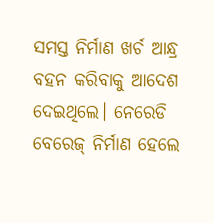ସମସ୍ତ ନିର୍ମାଣ ଖର୍ଚ ଆନ୍ଧ୍ର ବହନ କରିବାକୁ ଆଦେଶ ଦେଇଥିଲେ। ନେରେଡି ବେରେଜ୍ ନିର୍ମାଣ ହେଲେ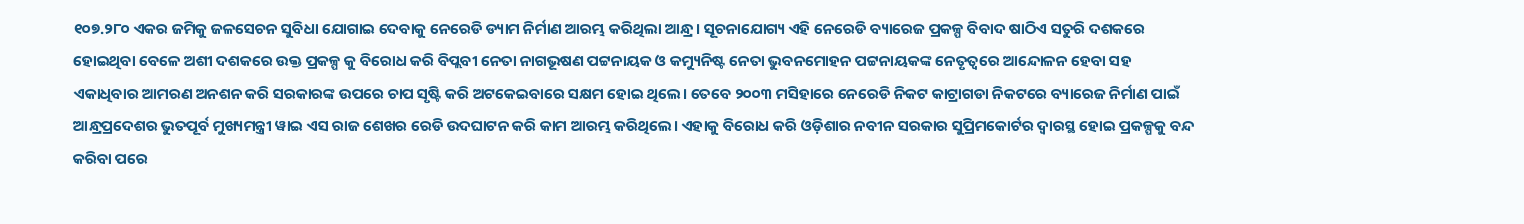୧୦୭.୨୮୦ ଏକର ଜମିକୁ ଜଳସେଚନ ସୁବିଧା ଯୋଗାଇ ଦେବାକୁ ନେରେଡି ଡ୍ୟାମ ନିର୍ମାଣ ଆରମ୍ଭ କରିଥିଲା ଆନ୍ଧ୍ର । ସୂଚନାଯୋଗ୍ୟ ଏହି ନେରେଡି ବ୍ୟାରେଜ ପ୍ରକଳ୍ପ ବିବାଦ ଷାଠିଏ ସତୁରି ଦଶକରେ ହୋଇଥିବା ବେଳେ ଅଶୀ ଦଶକରେ ଉକ୍ତ ପ୍ରକଳ୍ପ କୁ ବିରୋଧ କରି ବିପ୍ଲବୀ ନେତା ନାଗଭୂଷଣ ପଟ୍ଟନାୟକ ଓ କମ୍ୟୁନିଷ୍ଟ ନେତା ଭୁବନମୋହନ ପଟ୍ଟନାୟକଙ୍କ ନେତୃତ୍ୱରେ ଆନ୍ଦୋଳନ ହେବା ସହ ଏକାଧିବାର ଆମରଣ ଅନଶନ କରି ସରକାରଙ୍କ ଉପରେ ଚାପ ସୃଷ୍ଟି କରି ଅଟକେଇବାରେ ସକ୍ଷମ ହୋଇ ଥିଲେ। ତେବେ ୨୦୦୩ ମସିହାରେ ନେରେଡି ନିକଟ କାଟ୍ରାଗଡା ନିକଟରେ ବ୍ୟାରେଜ ନିର୍ମାଣ ପାଇଁ ଆନ୍ଧ୍ରପ୍ରଦେଶର ଭୁତପୂର୍ବ ମୁଖ୍ୟମନ୍ତ୍ରୀ ୱାଇ ଏସ ରାଜ ଶେଖର ରେଡି ଉଦଘାଟନ କରି କାମ ଆରମ୍ଭ କରିଥିଲେ। ଏହାକୁ ବିରୋଧ କରି ଓଡ଼ିଶାର ନବୀନ ସରକାର ସୁପ୍ରିମକୋର୍ଟର ଦ୍ବାରସ୍ଥ ହୋଇ ପ୍ରକଳ୍ପକୁ ବନ୍ଦ କରିବା ପରେ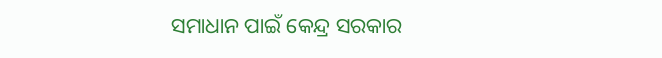ସମାଧାନ ପାଇଁ କେନ୍ଦ୍ର ସରକାର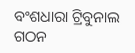ବଂଶଧାରା ଟ୍ରିବୁନାଲ ଗଠନ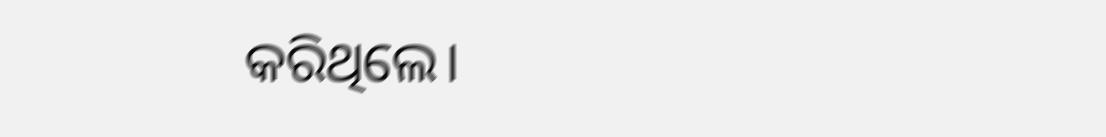କରିଥିଲେ।